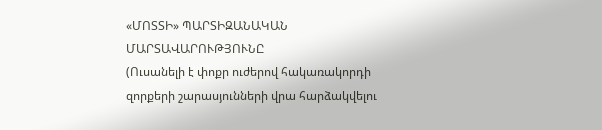«ՄՈՏՏԻ» ՊԱՐՏԻԶԱՆԱԿԱՆ ՄԱՐՏԱՎԱՐՈՒԹՅՈՒՆԸ
(Ուսանելի է փոքր ուժերով հակառակորդի զորքերի շարասյունների վրա հարձակվելու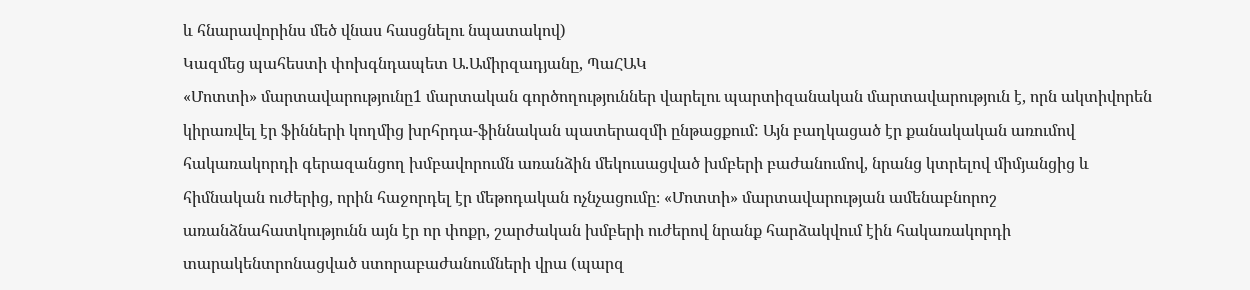և հնարավորինս մեծ վնաս հասցնելու նպատակով)
Կազմեց պահեստի փոխգնդապետ Ա.Ամիրզադյանը, ՊաՀԱԿ
«Մոտտի» մարտավարությունը1 մարտական գործողություններ վարելու պարտիզանական մարտավարություն է, որն ակտիվորեն կիրառվել էր ֆինների կողմից խրհրդա-ֆիննական պատերազմի ընթացքում: Այն բաղկացած էր քանակական առումով հակառակորդի գերազանցող խմբավորումն առանձին մեկուսացված խմբերի բաժանումով, նրանց կտրելով միմյանցից և հիմնական ուժերից, որին հաջորդել էր մեթոդական ոչնչացումը։ «Մոտտի» մարտավարության ամենաբնորոշ առանձնահատկությունն այն էր որ փոքր, շարժական խմբերի ուժերով նրանք հարձակվում էին հակառակորդի տարակենտրոնացված ստորաբաժանումների վրա (պարզ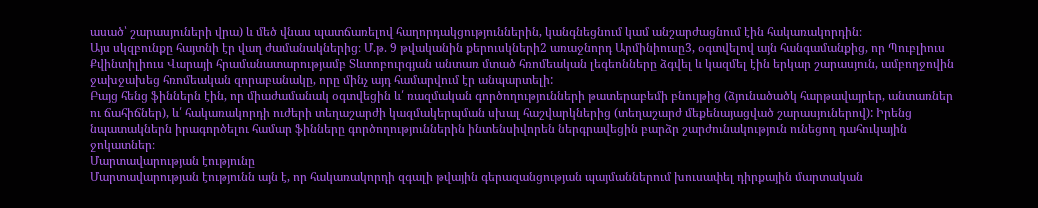ասած՝ շարասյուների վրա) և մեծ վնաս պատճառելով հաղորդակցություններին, կանգնեցնում կամ անշարժացնում էին հակառակորդին։
Այս սկզբունքը հայտնի էր վաղ ժամանակներից։ Մ.թ. 9 թվականին քերուսկների2 առաջնորդ Արմինիուսը3, օգտվելով այն հանգամանքից, որ Պուբլիուս Քվինտիլիուս Վարայի հրամանատարությամբ Տևտոբուրգյան անտառ մտած հռոմեական լեգեոնները ձգվել և կազմել էին երկար շարասյուն, ամբողջովին ջախջախեց հռոմեական զորաբանակը, որը մինչ այդ համարվում էր անպարտելի:
Բայց հենց ֆիններն էին, որ միաժամանակ օգտվեցին և՛ ռազմական գործողությունների թատերաբեմի բնույթից (ձյունածածկ հարթավայրեր, անտառներ ու ճահիճներ), և՛ հակառակորդի ուժերի տեղաշարժի կազմակերպման սխալ հաշվարկներից (տեղաշարժ մեքենայացված շարասյուներով): Իրենց նպատակներն իրագործելու համար ֆինները գործողություններին ինտենսիվորեն ներգրավեցին բարձր շարժունակություն ունեցող դահուկային ջոկատներ։
Մարտավարության էությունը
Մարտավարության էությունն այն է, որ հակառակորդի զգալի թվային գերազանցության պայմաններում խուսափել դիրքային մարտական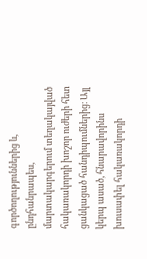գործողություններից և, ընդհանրապես, մարտակարգերում տեղակայված հակառակորդի խոշոր ուժերի հետ ցանկացած հանդիպումներից։ Այլ կերպ ասած, հնարավորինս խուսափել հակառակորդի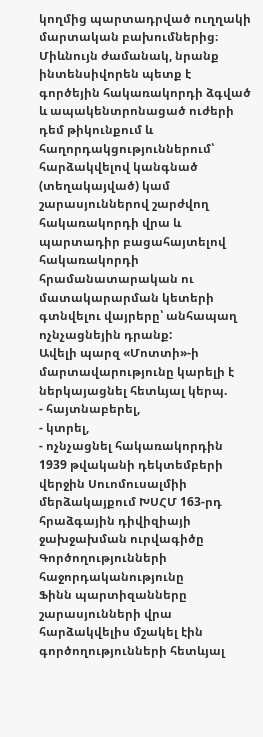կողմից պարտադրված ուղղակի մարտական բախումներից։ Միևնույն ժամանակ, նրանք ինտենսիվորեն պետք է գործեյին հակառակորդի ձգված և ապակենտրոնացած ուժերի դեմ թիկունքում և հաղորդակցություններում՝ հարձակվելով կանգնած (տեղակայված) կամ շարասյուններով շարժվող հակառակորդի վրա և պարտադիր բացահայտելով հակառակորդի հրամանատարական ու մատակարարման կետերի գտնվելու վայրերը՝ անհապաղ ոչնչացնեյին դրանք:
Ավելի պարզ «Մոտտի»-ի մարտավարությունը կարելի է ներկայացնել հետևյալ կերպ.
- հայտնաբերել,
- կտրել,
- ոչնչացնել հակառակորդին
1939 թվականի դեկտեմբերի վերջին Սուոմուսալմիի մերձակայքում ԽՍՀՄ 163-րդ հրաձգային դիվիզիայի ջախջախման ուրվագիծը
Գործողությունների հաջորդականությունը
Ֆինն պարտիզանները շարասյունների վրա հարձակվելիս մշակել էին գործողությունների հետևյալ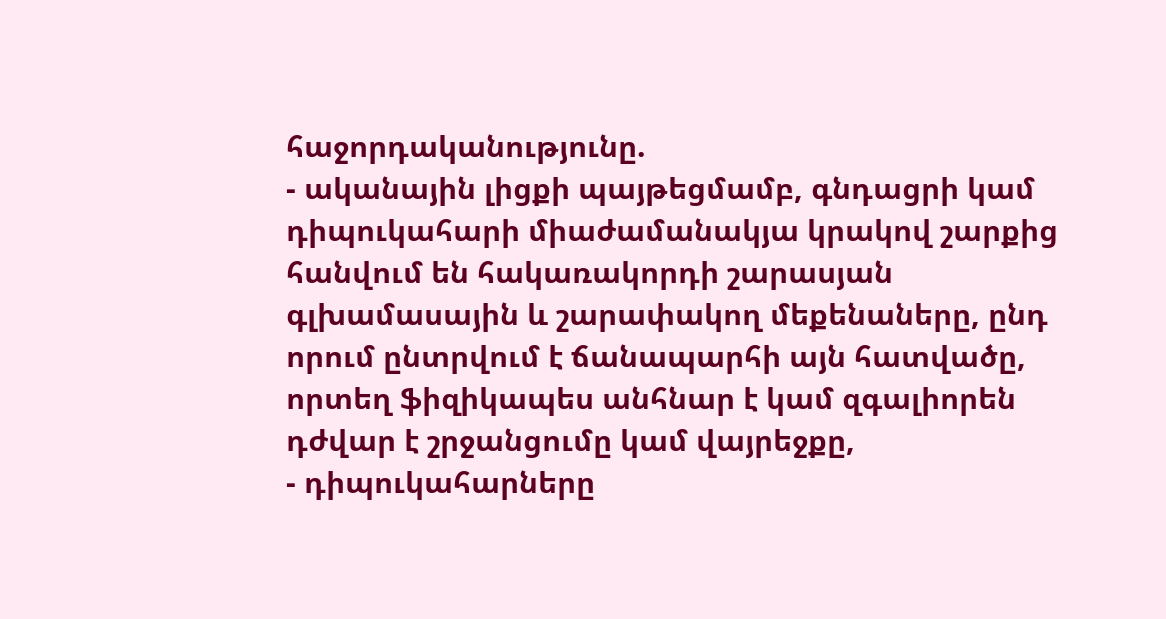հաջորդականությունը.
- ականային լիցքի պայթեցմամբ, գնդացրի կամ դիպուկահարի միաժամանակյա կրակով շարքից հանվում են հակառակորդի շարասյան գլխամասային և շարափակող մեքենաները, ընդ որում ընտրվում է ճանապարհի այն հատվածը, որտեղ ֆիզիկապես անհնար է կամ զգալիորեն դժվար է շրջանցումը կամ վայրեջքը,
- դիպուկահարները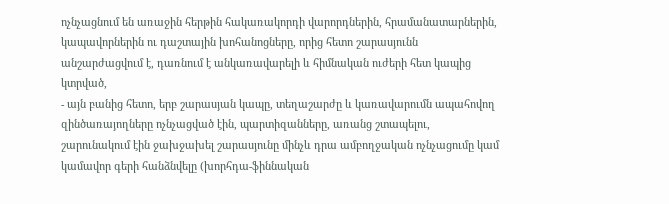ոչնչացնում են առաջին հերթին հակառակորդի վարորդներին, հրամանատարներին, կապավորներին ու դաշտային խոհանոցները, որից հետո շարասյունն անշարժացվում է, դառնում է անկառավարելի և հիմնական ուժերի հետ կապից կտրված,
- այն բանից հետո, երբ շարասյան կապը, տեղաշարժը և կառավարումն ապահովող զինծառայողները ոչնչացված էին, պարտիզանները, առանց շտապելու, շարունակում էին ջախջախել շարասյունը մինչև դրա ամբողջական ոչնչացումը կամ կամավոր գերի հանձնվելը (խորհդա-ֆիննական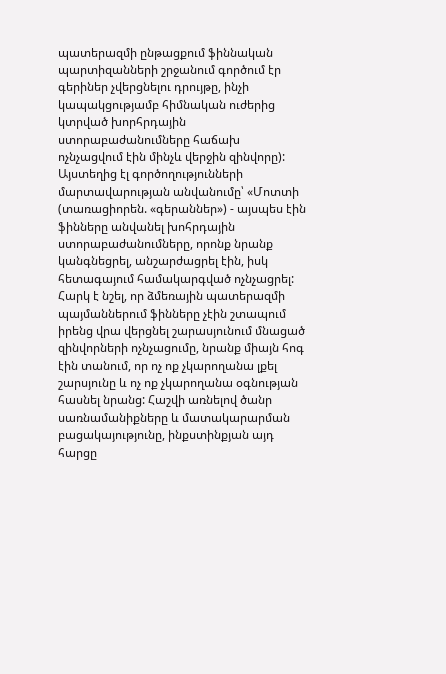պատերազմի ընթացքում ֆիննական պարտիզանների շրջանում գործում էր գերիներ չվերցնելու դրույթը, ինչի կապակցությամբ հիմնական ուժերից կտրված խորհրդային ստորաբաժանումները հաճախ ոչնչացվում էին մինչև վերջին զինվորը): Այստեղից էլ գործողությունների մարտավարության անվանումը՝ «Մոտտի (տառացիորեն. «գերաններ») - այսպես էին ֆինները անվանել խոհրդային ստորաբաժանումները, որոնք նրանք կանգնեցրել, անշարժացրել էին, իսկ հետագայում համակարգված ոչնչացրել:
Հարկ է նշել, որ ձմեռային պատերազմի պայմաններում ֆինները չէին շտապում իրենց վրա վերցնել շարասյունում մնացած զինվորների ոչնչացումը, նրանք միայն հոգ էին տանում, որ ոչ ոք չկարողանա լքել շարսյունը և ոչ ոք չկարողանա օգնության հասնել նրանց: Հաշվի առնելով ծանր սառնամանիքները և մատակարարման բացակայությունը, ինքստինքյան այդ հարցը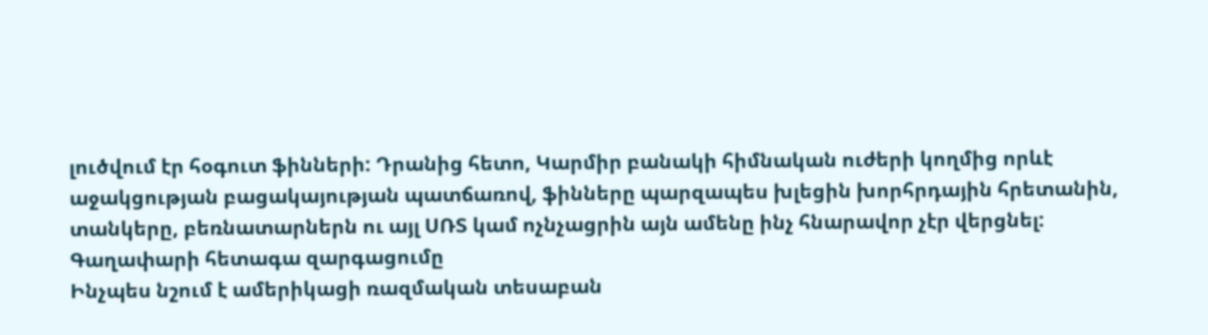լուծվում էր հօգուտ ֆինների: Դրանից հետո, Կարմիր բանակի հիմնական ուժերի կողմից որևէ աջակցության բացակայության պատճառով, ֆինները պարզապես խլեցին խորհրդային հրետանին, տանկերը, բեռնատարներն ու այլ ՍՌՏ կամ ոչնչացրին այն ամենը ինչ հնարավոր չէր վերցնել:
Գաղափարի հետագա զարգացումը
Ինչպես նշում է ամերիկացի ռազմական տեսաբան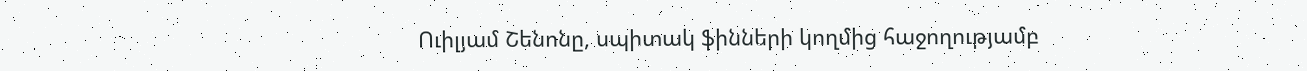Ուիլյամ Շենոնը, սպիտակ ֆինների կողմից հաջողությամբ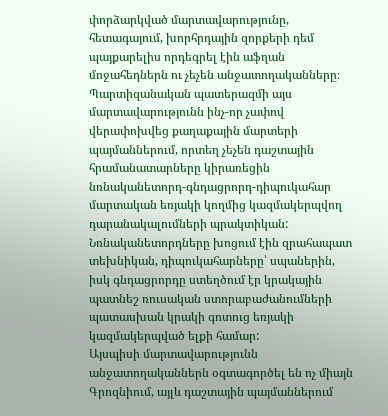փորձարկված մարտավարությունը, հետագայում, խորհրդային զորքերի դեմ պայքարելիս որդեգրել էին աֆղան մոջահեդներն ու չեչեն անջատողականները։ Պարտիզանական պատերազմի այս մարտավարությունն ինչ-որ չափով վերափոխվեց քաղաքային մարտերի պայմաններում, որտեղ չեչեն դաշտային հրամանատարները կիրառեցին նռնականետորդ-գնդացրորդ-դիպուկահար մարտական եռյակի կողմից կազմակերպվող դարանակալումների պրակտիկան: Նռնականետորդները խոցում էին զրահապատ տեխնիկան, դիպուկահարները՝ սպաներին, իսկ գնդացրորդը ստեղծում էր կրակային պատնեշ ռուսական ստորաբաժանումների պատասխան կրակի գոտուց եռյակի կազմակերպված ելքի համար:
Այսպիսի մարտավարությունն անջատողականներն օգտագործել են ոչ միայն Գրոզնիում, այլև դաշտային պայմաններում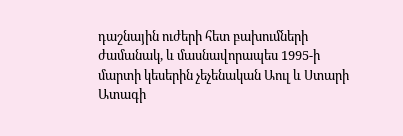դաշնային ուժերի հետ բախումների ժամանակ, և մասնավորապես 1995-ի մարտի կեսերին չեչենական Աուլ և Ստարի Ատագի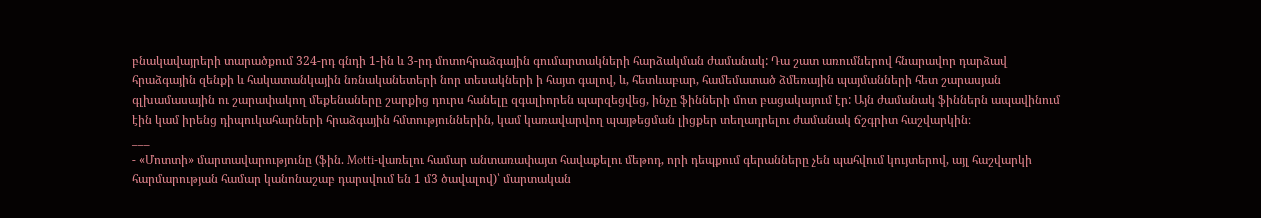բնակավայրերի տարածքում 324-րդ գնդի 1-ին և 3-րդ մոտոհրաձգային գումարտակների հարձակման ժամանակ: Դա շատ առումներով հնարավոր դարձավ հրաձգային զենքի և հակատանկային նռնականետերի նոր տեսակների ի հայտ գալով, և, հետևաբար, համեմատած ձմեռային պայմանների հետ շարասյան գլխամասային ու շարափակող մեքենաները շարքից դուրս հանելը զգալիորեն պարզեցվեց, ինչը ֆինների մոտ բացակայում էր: Այն ժամանակ ֆիններն ապավինում էին կամ իրենց դիպուկահարների հրաձգային հմտություններին, կամ կառավարվող պայթեցման լիցքեր տեղադրելու ժամանակ ճշգրիտ հաշվարկին։
___
- «Մոտտի» մարտավարությունը (ֆին. Motti-վառելու համար անտառափայտ հավաքելու մեթոդ, որի դեպքում գերանները չեն պահվում կույտերով, այլ հաշվարկի հարմարության համար կանոնաշաբ դարսվում են 1 մ3 ծավալով)՝ մարտական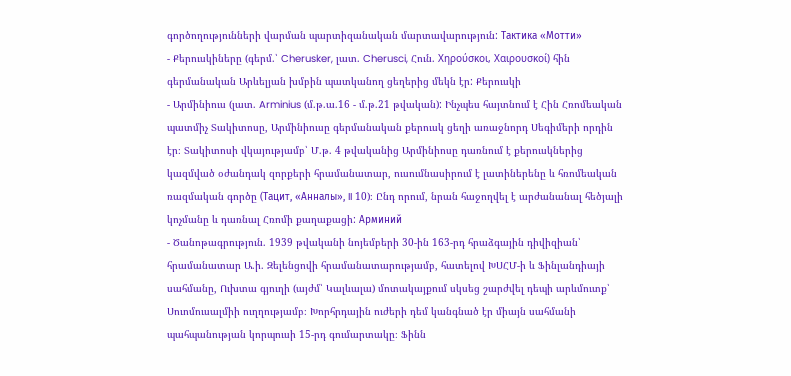գործողությունների վարման պարտիզանական մարտավարություն: Тактика «Мотти»
- Քերուսկիները (գերմ.՝ Cherusker, լատ. Cherusci, Հուն. Χηρούσκοι, Χαιρουσκοί) հին գերմանական Արևելյան խմբին պատկանող ցեղերից մեկն էր: Քերուսկի
- Արմինիուս (լատ. Arminius (մ.թ.ա.16 - մ.թ.21 թվական): Ինչպես հայտնում է Հին Հռոմեական պատմիչ Տակիտոսը, Արմինիուսը գերմանական քերուսկ ցեղի առաջնորդ Սեգիմերի որդին էր։ Տակիտոսի վկայությամբ՝ Մ.թ. 4 թվականից Արմինիոսը դառնում է քերուսկներից կազմված օժանդակ զորքերի հրամանատար, ուսումնասիրում է լատիներենը և հռոմեական ռազմական գործը (Тацит, «Анналы», II 10)։ Ընդ որում, նրան հաջողվել է արժանանալ հեծյալի կոչմանը և դառնալ Հռոմի քաղաքացի: Арминий
- Ծանոթագրություն. 1939 թվականի նոյեմբերի 30-ին 163-րդ հրաձգային դիվիզիան՝ հրամանատար Ա.ի. Զելենցովի հրամանատարությամբ, հատելով ԽՍՀՄ-ի և Ֆինլանդիայի սահմանը, Ուխտա գյուղի (այժմ՝ Կալևալա) մոտակայքում սկսեց շարժվել դեպի արևմուտք՝ Սուոմուսալմիի ուղղությամբ։ Խորհրդային ուժերի դեմ կանգնած էր միայն սահմանի պահպանության կորպուսի 15-րդ գումարտակը։ Ֆինն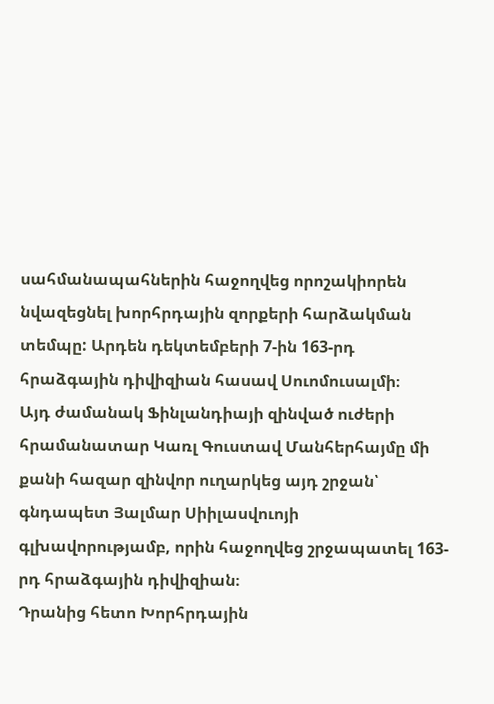սահմանապահներին հաջողվեց որոշակիորեն նվազեցնել խորհրդային զորքերի հարձակման տեմպը: Արդեն դեկտեմբերի 7-ին 163-րդ հրաձգային դիվիզիան հասավ Սուոմուսալմի։
Այդ ժամանակ Ֆինլանդիայի զինված ուժերի հրամանատար Կառլ Գուստավ Մանհերհայմը մի քանի հազար զինվոր ուղարկեց այդ շրջան՝ գնդապետ Յալմար Սիիլասվուոյի գլխավորությամբ, որին հաջողվեց շրջապատել 163-րդ հրաձգային դիվիզիան։
Դրանից հետո Խորհրդային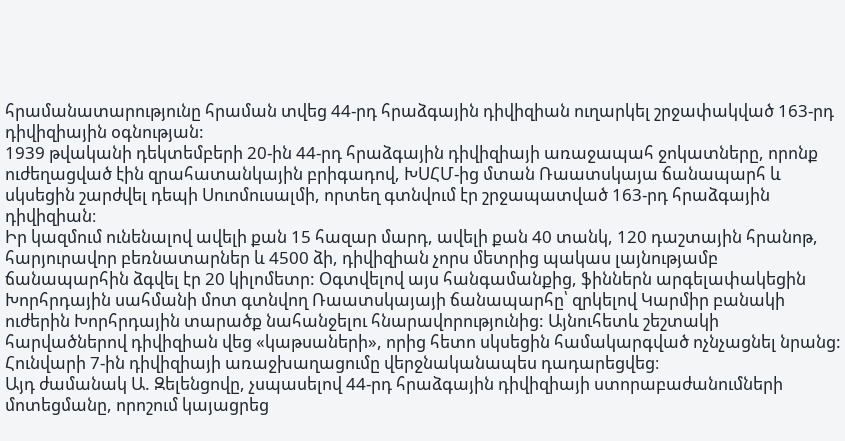հրամանատարությունը հրաման տվեց 44-րդ հրաձգային դիվիզիան ուղարկել շրջափակված 163-րդ դիվիզիային օգնության:
1939 թվականի դեկտեմբերի 20-ին 44-րդ հրաձգային դիվիզիայի առաջապահ ջոկատները, որոնք ուժեղացված էին զրահատանկային բրիգադով, ԽՍՀՄ-ից մտան Ռաատսկայա ճանապարհ և սկսեցին շարժվել դեպի Սուոմուսալմի, որտեղ գտնվում էր շրջապատված 163-րդ հրաձգային դիվիզիան։
Իր կազմում ունենալով ավելի քան 15 հազար մարդ, ավելի քան 40 տանկ, 120 դաշտային հրանոթ, հարյուրավոր բեռնատարներ և 4500 ձի, դիվիզիան չորս մետրից պակաս լայնությամբ ճանապարհին ձգվել էր 20 կիլոմետր: Օգտվելով այս հանգամանքից, ֆիններն արգելափակեցին Խորհրդային սահմանի մոտ գտնվող Ռաատսկայայի ճանապարհը՝ զրկելով Կարմիր բանակի ուժերին Խորհրդային տարածք նահանջելու հնարավորությունից: Այնուհետև շեշտակի հարվածներով դիվիզիան վեց «կաթսաների», որից հետո սկսեցին համակարգված ոչնչացնել նրանց: Հունվարի 7-ին դիվիզիայի առաջխաղացումը վերջնականապես դադարեցվեց։
Այդ ժամանակ Ա. Զելենցովը, չսպասելով 44-րդ հրաձգային դիվիզիայի ստորաբաժանումների մոտեցմանը, որոշում կայացրեց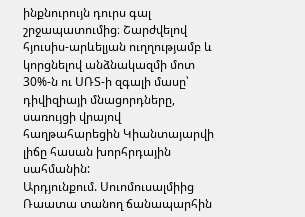ինքնուրույն դուրս գալ շրջապատումից։ Շարժվելով հյուսիս-արևելյան ուղղությամբ և կորցնելով անձնակազմի մոտ 30%-ն ու ՍՌՏ-ի զգալի մասը՝ դիվիզիայի մնացորդները, սառույցի վրայով հաղթահարեցին Կիանտայարվի լիճը հասան խորհրդային սահմանին:
Արդյունքում. Սուոմուսալմիից Ռաատա տանող ճանապարհին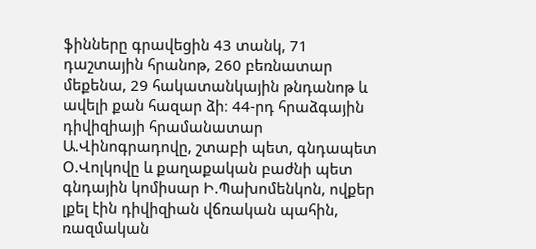ֆինները գրավեցին 43 տանկ, 71 դաշտային հրանոթ, 260 բեռնատար մեքենա, 29 հակատանկային թնդանոթ և ավելի քան հազար ձի։ 44-րդ հրաձգային դիվիզիայի հրամանատար Ա.Վինոգրադովը, շտաբի պետ, գնդապետ Օ.Վոլկովը և քաղաքական բաժնի պետ գնդային կոմիսար Ի.Պախոմենկոն, ովքեր լքել էին դիվիզիան վճռական պահին, ռազմական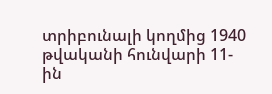տրիբունալի կողմից 1940 թվականի հունվարի 11-ին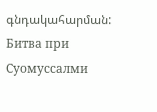գնդակահարման: Битва при Суомуссалми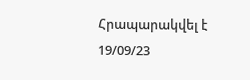Հրապարակվել է 19/09/23